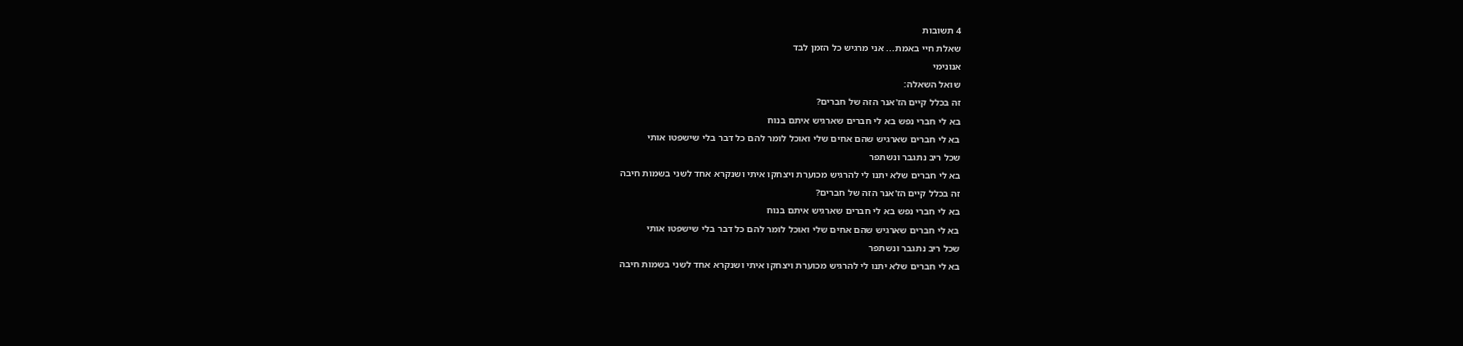4 תשובות
שאלת חיי באמת... אני מרגיש כל הזמן לבד
אנונימי
שואל השאלה:
זה בכלל קיים הז'אנר הזה של חברים?
בא לי חברי נפש בא לי חברים שארגיש איתם בנוח
בא לי חברים שארגיש שהם אחים שלי ואוכל לומר להם כל דבר בלי שישפטו אותי
שכל ריב נתגבר ונשתפר
בא לי חברים שלא יתנו לי להרגיש מכוערת ויצחקו איתי ושנקרא אחד לשני בשמות חיבה
זה בכלל קיים הז'אנר הזה של חברים?
בא לי חברי נפש בא לי חברים שארגיש איתם בנוח
בא לי חברים שארגיש שהם אחים שלי ואוכל לומר להם כל דבר בלי שישפטו אותי
שכל ריב נתגבר ונשתפר
בא לי חברים שלא יתנו לי להרגיש מכוערת ויצחקו איתי ושנקרא אחד לשני בשמות חיבה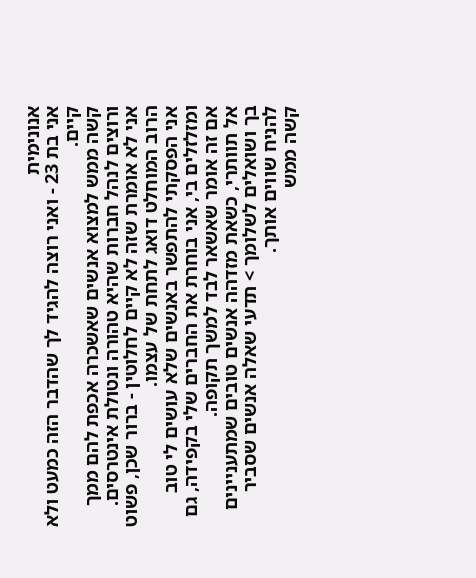אנונימית
אני בת 23 - ואני רוצה להגיד לך שהדבר הזה כמעט ולא קיים.
קשה ממש למצוא אנשים שאשכרה אכפת להם ממך ורוצים לנהל חברות שהיא טהורה ונטולת אינטרסים.
אני לא אומרת שזה לא קיים לחלוטין - ברור שכן, פשוט הרוב המוחלט דואג לתחת של עצמו.
אני הפסקתי להתפשר באנשים שלא עושים לי טוב ומזלזלים בי, אני בוחרת את החברים שלי בקפידה, גם אם זה אומר שאשאר לבד למשך תקופה.
אל תוותרי, כשאת מזדהה אנשים טובים שמתעניינים בך ושואלים לשלומך > תדעי שאלה אנשים שסביר להניח שווים אותך.
קשה ממש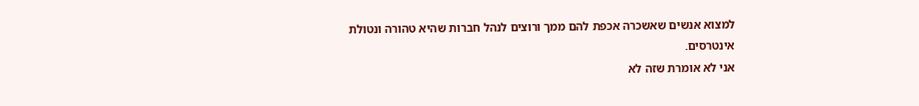למצוא אנשים שאשכרה אכפת להם ממך ורוצים לנהל חברות שהיא טהורה ונטולת אינטרסים.
אני לא אומרת שזה לא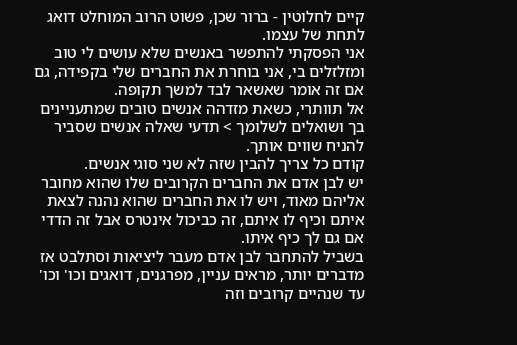קיים לחלוטין - ברור שכן, פשוט הרוב המוחלט דואג לתחת של עצמו.
אני הפסקתי להתפשר באנשים שלא עושים לי טוב ומזלזלים בי, אני בוחרת את החברים שלי בקפידה, גם אם זה אומר שאשאר לבד למשך תקופה.
אל תוותרי, כשאת מזדהה אנשים טובים שמתעניינים בך ושואלים לשלומך > תדעי שאלה אנשים שסביר להניח שווים אותך.
קודם כל צריך להבין שזה לא שני סוגי אנשים.
יש לבן אדם את החברים הקרובים שלו שהוא מחובר אליהם מאוד, ויש לו את החברים שהוא נהנה לצאת איתם וכיף לו איתם, זה כביכול אינטרס אבל זה הדדי אם גם לך כיף איתו.
בשביל להתחבר לבן אדם מעבר ליציאות וסתלבט אז מדברים יותר, מראים עניין, מפרגנים, דואגים וכו' וכו' עד שנהיים קרובים וזה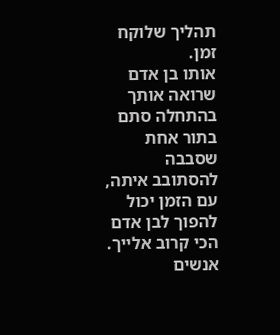תהליך שלוקח זמן.
אותו בן אדם שרואה אותך בהתחלה סתם בתור אחת שסבבה להסתובב איתה, עם הזמן יכול להפוך לבן אדם הכי קרוב אלייך.
אנשים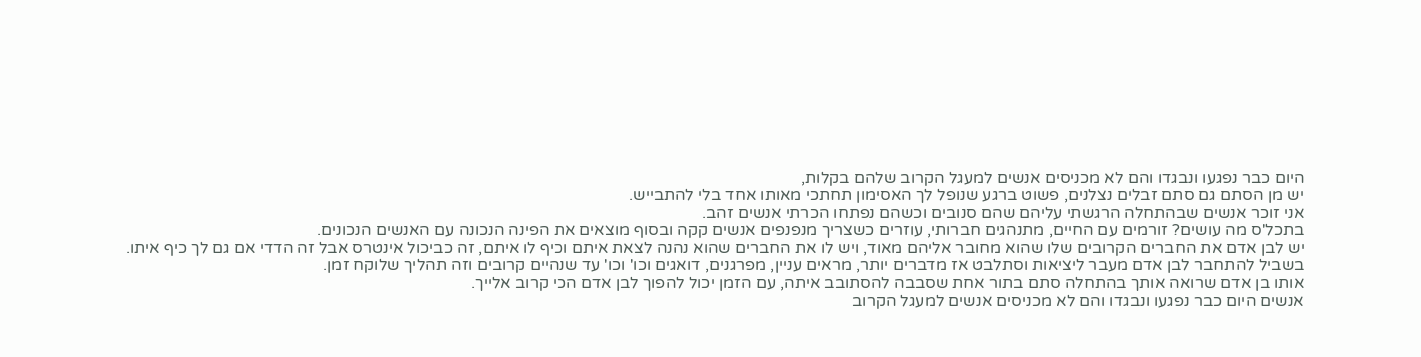היום כבר נפגעו ונבגדו והם לא מכניסים אנשים למעגל הקרוב שלהם בקלות,
יש מן הסתם גם סתם זבלים נצלנים, פשוט ברגע שנופל לך האסימון תחתכי מאותו אחד בלי להתבייש.
אני זוכר אנשים שבהתחלה הרגשתי עליהם שהם סנובים וכשהם נפתחו הכרתי אנשים זהב.
בתכל'ס מה עושים? זורמים עם החיים, מתנהגים חברותי, עוזרים כשצריך מנפנפים אנשים קקה ובסוף מוצאים את הפינה הנכונה עם האנשים הנכונים.
יש לבן אדם את החברים הקרובים שלו שהוא מחובר אליהם מאוד, ויש לו את החברים שהוא נהנה לצאת איתם וכיף לו איתם, זה כביכול אינטרס אבל זה הדדי אם גם לך כיף איתו.
בשביל להתחבר לבן אדם מעבר ליציאות וסתלבט אז מדברים יותר, מראים עניין, מפרגנים, דואגים וכו' וכו' עד שנהיים קרובים וזה תהליך שלוקח זמן.
אותו בן אדם שרואה אותך בהתחלה סתם בתור אחת שסבבה להסתובב איתה, עם הזמן יכול להפוך לבן אדם הכי קרוב אלייך.
אנשים היום כבר נפגעו ונבגדו והם לא מכניסים אנשים למעגל הקרוב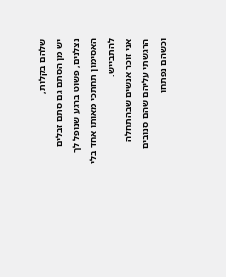שלהם בקלות,
יש מן הסתם גם סתם זבלים נצלנים, פשוט ברגע שנופל לך האסימון תחתכי מאותו אחד בלי להתבייש.
אני זוכר אנשים שבהתחלה הרגשתי עליהם שהם סנובים וכשהם נפתחו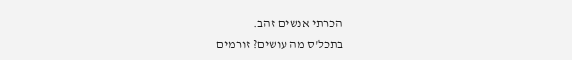הכרתי אנשים זהב.
בתכל'ס מה עושים? זורמים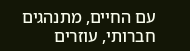עם החיים, מתנהגים חברותי, עוזרים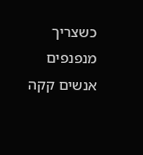כשצריך מנפנפים אנשים קקה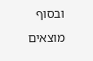ובסוף מוצאים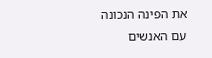את הפינה הנכונה עם האנשים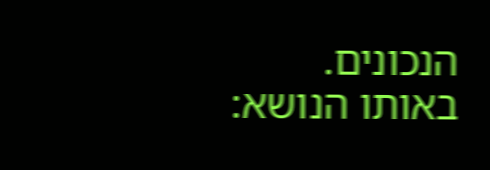הנכונים.
באותו הנושא: